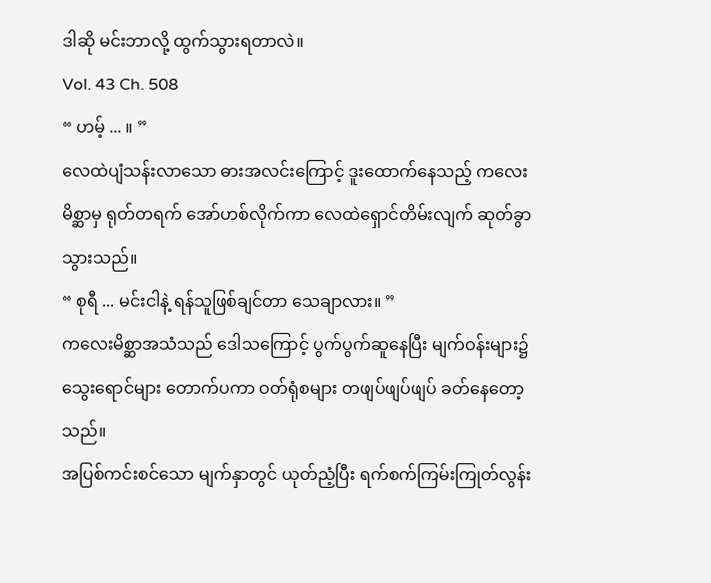ဒါဆို မင်းဘာလို့ ထွက်သွားရတာလဲ။
Vol. 43 Ch. 508
“ ဟမ့် ... ။ ”
လေထဲပျံသန်းလာသော ဓားအလင်းကြောင့် ဒူးထောက်နေသည့် ကလေးမိစ္ဆာမှ ရုတ်တရက် အော်ဟစ်လိုက်ကာ လေထဲရှောင်တိမ်းလျက် ဆုတ်ခွာသွားသည်။
“ စုရီ ... မင်းငါနဲ့ ရန်သူဖြစ်ချင်တာ သေချာလား။ ”
ကလေးမိစ္ဆာအသံသည် ဒေါသကြောင့် ပွက်ပွက်ဆူနေပြီး မျက်ဝန်းများ၌သွေးရောင်များ တောက်ပကာ ဝတ်ရုံစများ တဖျပ်ဖျပ်ဖျပ် ခတ်နေတော့သည်။
အပြစ်ကင်းစင်သော မျက်နှာတွင် ယုတ်ညံ့ပြီး ရက်စက်ကြမ်းကြုတ်လွန်း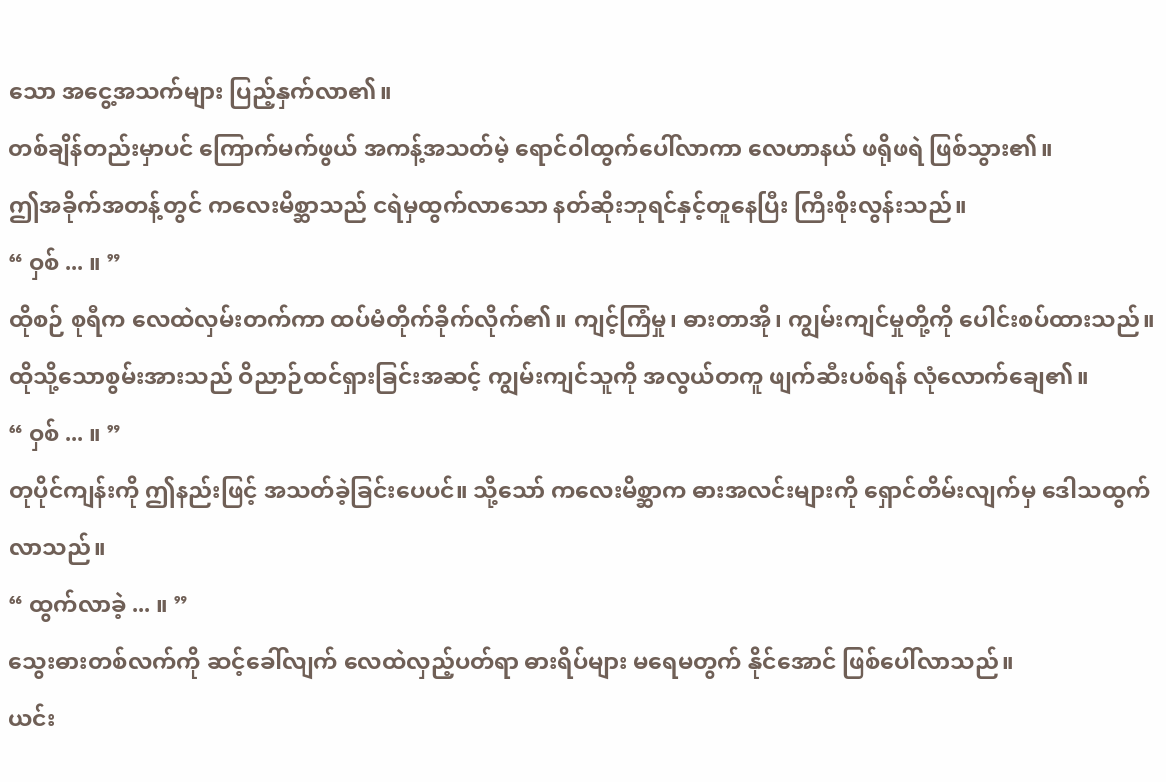သော အငွေ့အသက်များ ပြည့်နှက်လာ၏။
တစ်ချိန်တည်းမှာပင် ကြောက်မက်ဖွယ် အကန့်အသတ်မဲ့ ရောင်ဝါထွက်ပေါ်လာကာ လေဟာနယ် ဖရိုဖရဲ ဖြစ်သွား၏။
ဤအခိုက်အတန့်တွင် ကလေးမိစ္ဆာသည် ငရဲမှထွက်လာသော နတ်ဆိုးဘုရင်နှင့်တူနေပြီး ကြီးစိုးလွန်းသည်။
“ ဝှစ် ... ။ ”
ထိုစဉ် စုရီက လေထဲလှမ်းတက်ကာ ထပ်မံတိုက်ခိုက်လိုက်၏။ ကျင့်ကြံမှု၊ ဓားတာအို၊ ကျွမ်းကျင်မှုတို့ကို ပေါင်းစပ်ထားသည်။
ထိုသို့သောစွမ်းအားသည် ဝိညာဉ်ထင်ရှားခြင်းအဆင့် ကျွမ်းကျင်သူကို အလွယ်တကူ ဖျက်ဆီးပစ်ရန် လုံလောက်ချေ၏။
“ ဝှစ် ... ။ ”
တုပိုင်ကျန်းကို ဤနည်းဖြင့် အသတ်ခဲ့ခြင်းပေပင်။ သို့သော် ကလေးမိစ္ဆာက ဓားအလင်းများကို ရှောင်တိမ်းလျက်မှ ဒေါသထွက်လာသည်။
“ ထွက်လာခဲ့ ... ။ ”
သွေးဓားတစ်လက်ကို ဆင့်ခေါ်လျက် လေထဲလှည့်ပတ်ရာ ဓားရိပ်များ မရေမတွက် နိုင်အောင် ဖြစ်ပေါ်လာသည်။
ယင်း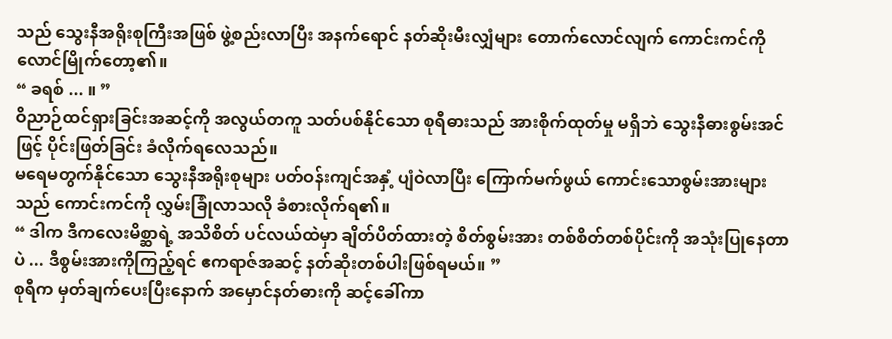သည် သွေးနီအရိုးစုကြီးအဖြစ် ဖွဲ့စည်းလာပြီး အနက်ရောင် နတ်ဆိုးမီးလျှံများ တောက်လောင်လျက် ကောင်းကင်ကို လောင်မြိုက်တော့၏။
“ ခရစ် ... ။ ”
ဝိညာဉ်ထင်ရှားခြင်းအဆင့်ကို အလွယ်တကူ သတ်ပစ်နိုင်သော စုရီဓားသည် အားစိုက်ထုတ်မှု မရှိဘဲ သွေးနီဓားစွမ်းအင်ဖြင့် ပိုင်းဖြတ်ခြင်း ခံလိုက်ရလေသည်။
မရေမတွက်နိုင်သော သွေးနီအရိုးစုများ ပတ်ဝန်းကျင်အနှံ့ ပျံဝဲလာပြီး ကြောက်မက်ဖွယ် ကောင်းသောစွမ်းအားများသည် ကောင်းကင်ကို လွှမ်းခြုံလာသလို ခံစားလိုက်ရ၏။
“ ဒါက ဒီကလေးမိစ္ဆာရဲ့ အသိစိတ် ပင်လယ်ထဲမှာ ချိတ်ပိတ်ထားတဲ့ စိတ်စွမ်းအား တစ်စိတ်တစ်ပိုင်းကို အသုံးပြုနေတာပဲ ... ဒီစွမ်းအားကိုကြည့်ရင် ဧကရာဇ်အဆင့် နတ်ဆိုးတစ်ပါးဖြစ်ရမယ်။ ”
စုရီက မှတ်ချက်ပေးပြီးနောက် အမှောင်နတ်ဓားကို ဆင့်ခေါ်ကာ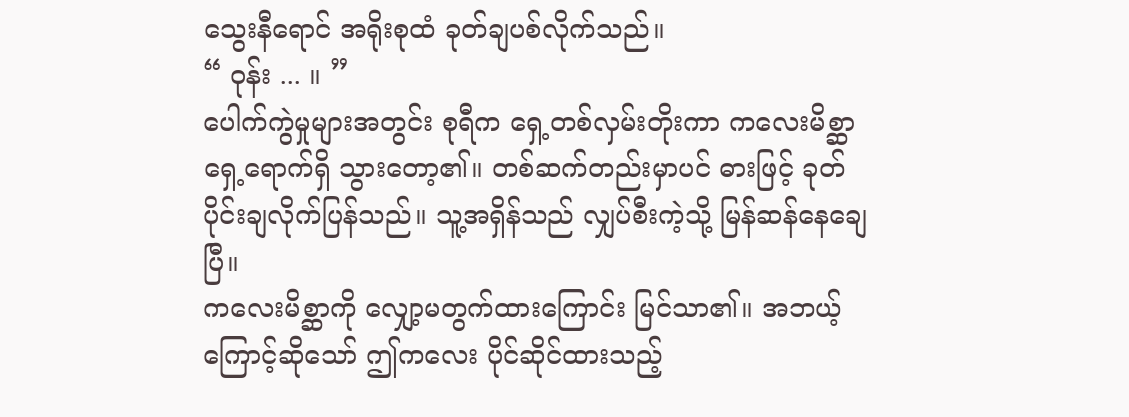သွေးနီရောင် အရိုးစုထံ ခုတ်ချပစ်လိုက်သည်။
“ ဝုန်း ... ။ ”
ပေါက်ကွဲမှုများအတွင်း စုရီက ရှေ့တစ်လှမ်းတိုးကာ ကလေးမိစ္ဆာရှေ့ရောက်ရှိ သွားတော့၏။ တစ်ဆက်တည်းမှာပင် ဓားဖြင့် ခုတ်ပိုင်းချလိုက်ပြန်သည်။ သူ့အရှိန်သည် လျှပ်စီးကဲ့သို့ မြန်ဆန်နေချေပြီ။
ကလေးမိစ္ဆာကို လျှော့မတွက်ထားကြောင်း မြင်သာ၏။ အဘယ့်ကြောင့်ဆိုသော် ဤကလေး ပိုင်ဆိုင်ထားသည့်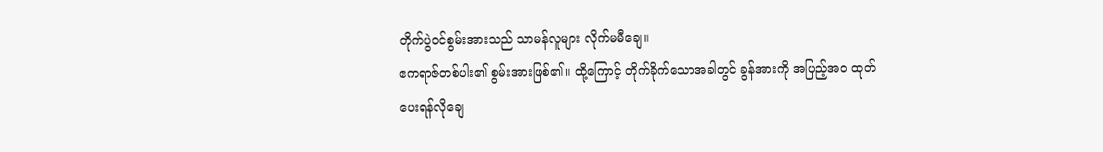တိုက်ပွဲဝင်စွမ်းအားသည် သာမန်လူများ လိုက်မမီချေ။
ဧကရာဇ်တစ်ပါး၏ စွမ်းအားဖြစ်၏။ ထို့ကြောင့် တိုက်ခိုက်သောအခါတွင် ခွန်အားကို အပြည့်အဝ ထုတ်ပေးရန်လိုချေ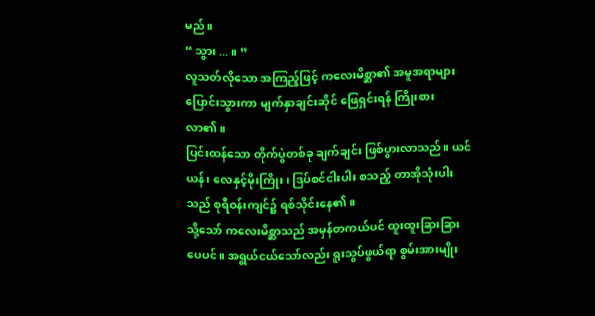မည်။
“ သွား ... ။ ”
လူသတ်လိုသော အကြည့်ဖြင့် ကလေးမိစ္ဆာ၏ အမူအရာများ ပြောင်းသွားကာ မျက်နှာချင်းဆိုင် ဖြေရှင်းရန် ကြိုးစားလာ၏။
ပြင်းထန်သော တိုက်ပွဲတစ်ခု ချက်ချင်း ဖြစ်ပွားလာသည်။ ယင်ယန်၊ လေနှင့်မိုးကြိုး၊ ဒြပ်စင်ငါးပါး စသည့် တာအိုသုံးပါးသည် စုရီဝန်းကျင်၌ ရစ်သိုင်းနေ၏။
သို့သော် ကလေးမိစ္ဆာသည် အမှန်တကယ်ပင် ထူးထူးခြားခြားပေပင်။ အရွယ်ငယ်သော်လည်း ရူးသွပ်ဖွယ်ရာ စွမ်းအားမျိုး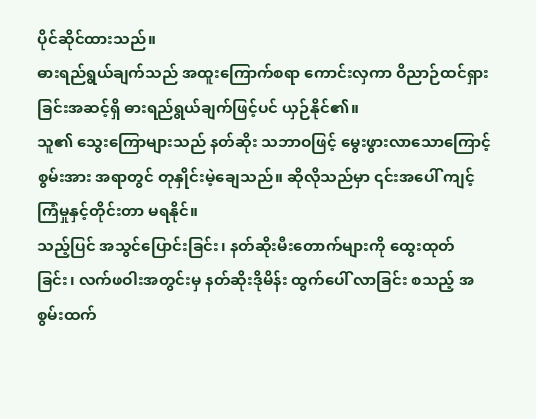ပိုင်ဆိုင်ထားသည်။
ဓားရည်ရွယ်ချက်သည် အထူးကြောက်စရာ ကောင်းလှကာ ဝိညာဉ်ထင်ရှားခြင်းအဆင့်ရှိ ဓားရည်ရွယ်ချက်ဖြင့်ပင် ယှဉ်နိုင်၏။
သူ၏ သွေးကြောများသည် နတ်ဆိုး သဘာဝဖြင့် မွေးဖွားလာသောကြောင့် စွမ်းအား အရာတွင် တုနှိုင်းမဲ့ချေသည်။ ဆိုလိုသည်မှာ ၎င်းအပေါ် ကျင့်ကြံမှုနှင့်တိုင်းတာ မရနိုင်။
သည့်ပြင် အသွင်ပြောင်းခြင်း၊ နတ်ဆိုးမီးတောက်များကို ထွေးထုတ်ခြင်း၊ လက်ဖဝါးအတွင်းမှ နတ်ဆိုးဒိုမိန်း ထွက်ပေါ် လာခြင်း စသည့် အစွမ်းထက်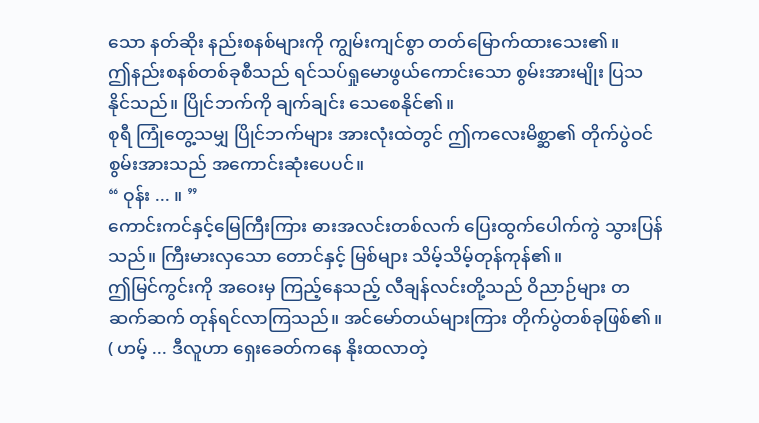သော နတ်ဆိုး နည်းစနစ်များကို ကျွမ်းကျင်စွာ တတ်မြောက်ထားသေး၏။
ဤနည်းစနစ်တစ်ခုစီသည် ရင်သပ်ရှုမောဖွယ်ကောင်းသော စွမ်းအားမျိုး ပြသနိုင်သည်။ ပြိုင်ဘက်ကို ချက်ချင်း သေစေနိုင်၏။
စုရီ ကြုံတွေ့သမျှ ပြိုင်ဘက်များ အားလုံးထဲတွင် ဤကလေးမိစ္ဆာ၏ တိုက်ပွဲဝင် စွမ်းအားသည် အကောင်းဆုံးပေပင်။
“ ဝုန်း ... ။ ”
ကောင်းကင်နှင့်မြေကြီးကြား ဓားအလင်းတစ်လက် ပြေးထွက်ပေါက်ကွဲ သွားပြန်သည်။ ကြီးမားလှသော တောင်နှင့် မြစ်များ သိမ့်သိမ့်တုန်ကုန်၏။
ဤမြင်ကွင်းကို အဝေးမှ ကြည့်နေသည့် လီချန်လင်းတို့သည် ဝိညာဉ်များ တဆက်ဆက် တုန်ရင်လာကြသည်။ အင်မော်တယ်များကြား တိုက်ပွဲတစ်ခုဖြစ်၏။
( ဟမ့် ... ဒီလူဟာ ရှေးခေတ်ကနေ နိုးထလာတဲ့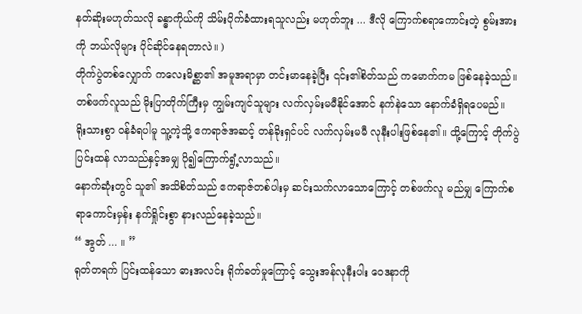နတ်ဆိုးမဟုတ်သလို ခန္ဓာကိုယ်ကို သိမ်းပိုက်ခံထားရသူလည်း မဟုတ်ဘူး ... ဒီလို ကြောက်စရာကောင်းတဲ့ စွမ်းအားကို ဘယ်လိုများ ပိုင်ဆိုင်နေရတာလဲ။ )
တိုက်ပွဲတစ်လျှောက် ကလေးမိစ္ဆာ၏ အမူအရာမှာ တင်းမာနေခဲ့ပြီး ၎င်း၏စိတ်သည် ကမောက်ကမ ဖြစ်နေခဲ့သည်။
တစ်ဖက်လူသည် မိုးပြာတိုက်ကြီးမှ ကျွမ်းကျင်သူများ လက်လှမ်းမမီနိုင်အောင် နက်နဲသော နောက်ခံရှိရပေမည်။
ရိုးသားစွာ ဝန်ခံရပါမူ သူ့ကဲ့သို့ ဧကရာဇ်အဆင့် တန်ခိုးရှင်ပင် လက်လှမ်းမမီ လုနီးပါးဖြစ်နေ၏။ ထို့ကြောင့် တိုက်ပွဲ ပြင်းထန် လာသည်နှင့်အမျှ ပို၍ကြောက်ရွံ့လာသည်။
နောက်ဆုံးတွင် သူ၏ အသိစိတ်သည် ဧကရာဇ်တစ်ပါးမှ ဆင်းသက်လာသောကြောင့် တစ်ဖက်လူ မည်မျှ ကြောက်စရာကောင်းမှန်း နက်ရှိုင်းစွာ နားလည်နေခဲ့သည်။
“ အွတ် ... ။ ”
ရုတ်တရက် ပြင်းထန်သော ဓားအလင်း ရိုက်ခတ်မှုကြောင့် သွေးအန်လုနီးပါး ဝေဒနာကို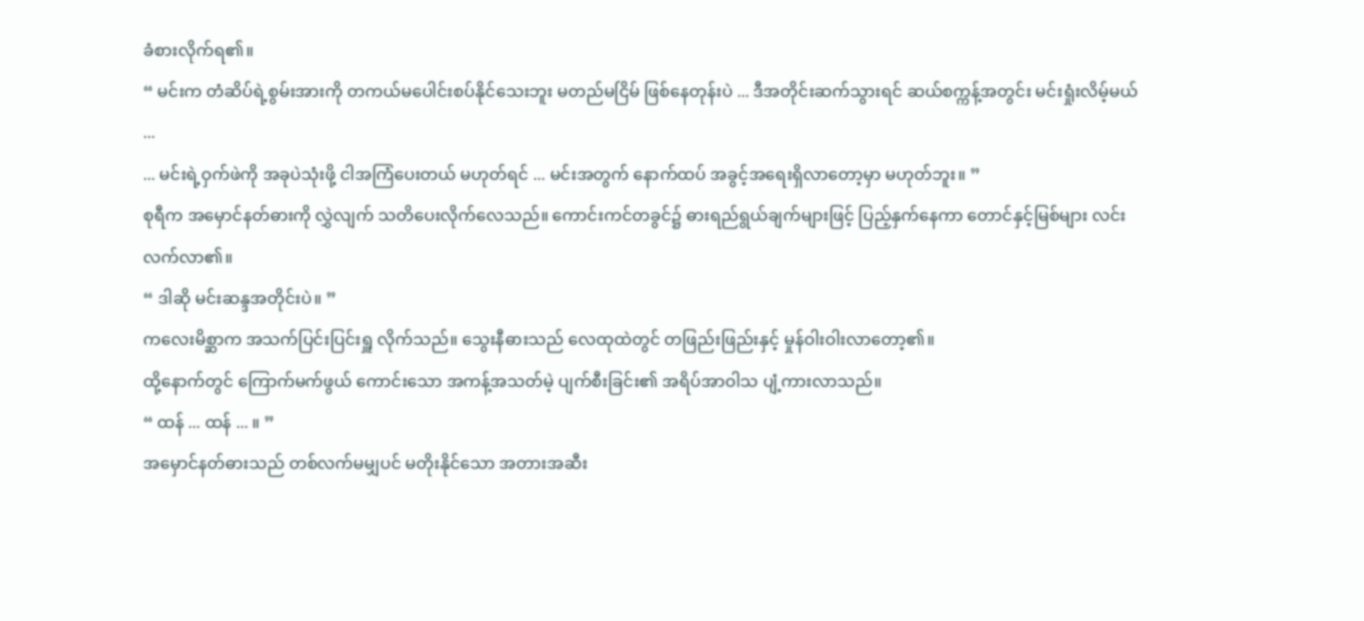ခံစားလိုက်ရ၏။
“ မင်းက တံဆိပ်ရဲ့စွမ်းအားကို တကယ်မပေါင်းစပ်နိုင်သေးဘူး မတည်မငြိမ် ဖြစ်နေတုန်းပဲ ... ဒီအတိုင်းဆက်သွားရင် ဆယ်စက္ကန့်အတွင်း မင်းရှုံးလိမ့်မယ် ...
... မင်းရဲ့ဝှက်ဖဲကို အခုပဲသုံးဖို့ ငါအကြံပေးတယ် မဟုတ်ရင် ... မင်းအတွက် နောက်ထပ် အခွင့်အရေးရှိလာတော့မှာ မဟုတ်ဘူး။ ”
စုရီက အမှောင်နတ်ဓားကို လွှဲလျက် သတိပေးလိုက်လေသည်။ ကောင်းကင်တခွင်၌ ဓားရည်ရွယ်ချက်များဖြင့် ပြည့်နှက်နေကာ တောင်နှင့်မြစ်များ လင်းလက်လာ၏။
“ ဒါဆို မင်းဆန္ဒအတိုင်းပဲ။ ”
ကလေးမိစ္ဆာက အသက်ပြင်းပြင်းရှူ လိုက်သည်။ သွေးနီဓားသည် လေထုထဲတွင် တဖြည်းဖြည်းနှင့် မှုန်ဝါးဝါးလာတော့၏။
ထို့နောက်တွင် ကြောက်မက်ဖွယ် ကောင်းသော အကန့်အသတ်မဲ့ ပျက်စီးခြင်း၏ အရိပ်အာဝါသ ပျံ့ကားလာသည်။
“ ထန် ... ထန် ... ။ ”
အမှောင်နတ်ဓားသည် တစ်လက်မမျှပင် မတိုးနိုင်သော အတားအဆီး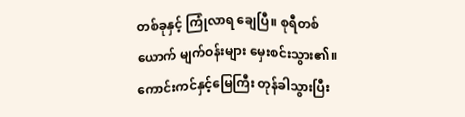တစ်ခုနှင့် ကြုံလာရ ချေပြီ။ စုရီတစ်ယောက် မျက်ဝန်းများ မှေးစင်းသွား၏။
ကောင်းကင်နှင့်မြေကြီး တုန်ခါသွားပြီး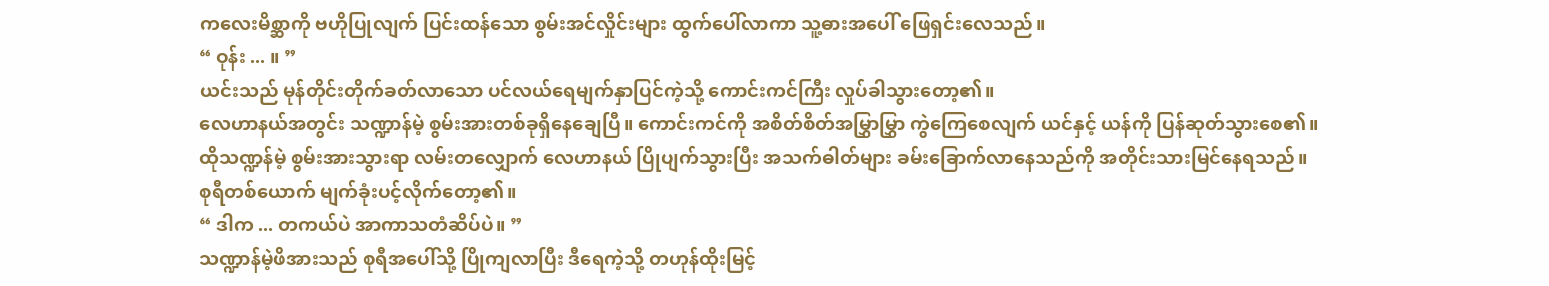ကလေးမိစ္ဆာကို ဗဟိုပြုလျက် ပြင်းထန်သော စွမ်းအင်လှိုင်းများ ထွက်ပေါ်လာကာ သူ့ဓားအပေါ် ဖြေရှင်းလေသည်။
“ ဝုန်း ... ။ ”
ယင်းသည် မုန်တိုင်းတိုက်ခတ်လာသော ပင်လယ်ရေမျက်နှာပြင်ကဲ့သို့ ကောင်းကင်ကြီး လှုပ်ခါသွားတော့၏။
လေဟာနယ်အတွင်း သဏ္ဍာန်မဲ့ စွမ်းအားတစ်ခုရှိနေချေပြီ။ ကောင်းကင်ကို အစိတ်စိတ်အမြွှာမြွှာ ကွဲကြေစေလျက် ယင်နှင့် ယန်ကို ပြန်ဆုတ်သွားစေ၏။
ထိုသဏ္ဍန်မဲ့ စွမ်းအားသွားရာ လမ်းတလျှောက် လေဟာနယ် ပြိုပျက်သွားပြီး အသက်ဓါတ်များ ခမ်းခြောက်လာနေသည်ကို အတိုင်းသားမြင်နေရသည်။ စုရီတစ်ယောက် မျက်ခုံးပင့်လိုက်တော့၏။
“ ဒါက ... တကယ်ပဲ အာကာသတံဆိပ်ပဲ။ ”
သဏ္ဍာန်မဲ့ဖိအားသည် စုရီအပေါ်သို့ ပြိုကျလာပြီး ဒီရေကဲ့သို့ တဟုန်ထိုးမြင့်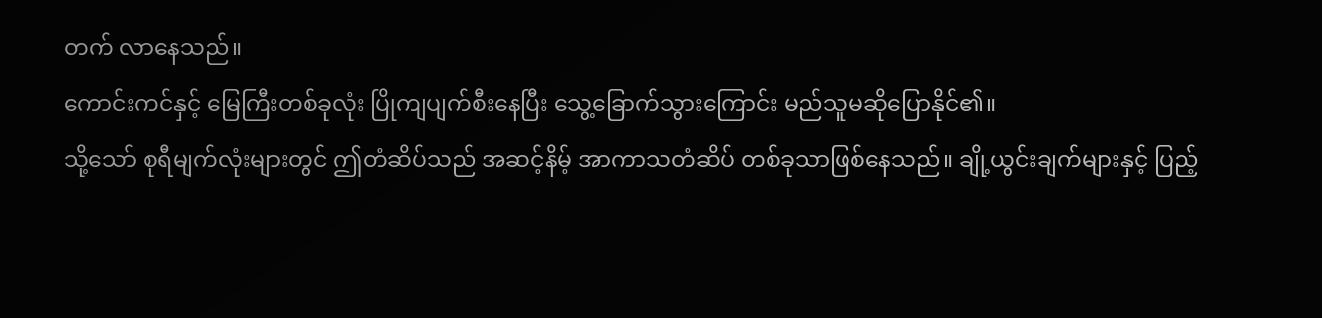တက် လာနေသည်။
ကောင်းကင်နှင့် မြေကြီးတစ်ခုလုံး ပြိုကျပျက်စီးနေပြီး သွေ့ခြောက်သွားကြောင်း မည်သူမဆိုပြောနိုင်၏။
သို့သော် စုရီမျက်လုံးများတွင် ဤတံဆိပ်သည် အဆင့်နိမ့် အာကာသတံဆိပ် တစ်ခုသာဖြစ်နေသည်။ ချို့ယွင်းချက်များနှင့် ပြည့်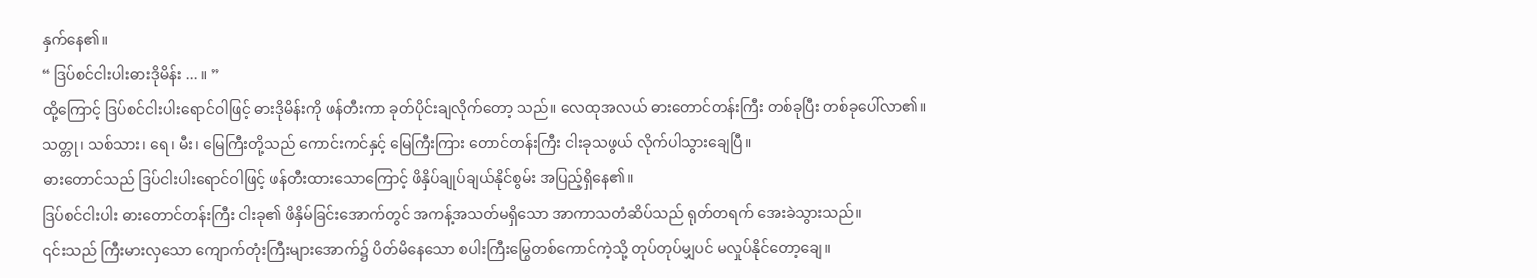နှက်နေ၏။
“ ဒြပ်စင်ငါးပါးဓားဒိုမိန်း ... ။ ”
ထို့ကြောင့် ဒြပ်စင်ငါးပါးရောင်ဝါဖြင့် ဓားဒိုမိန်းကို ဖန်တီးကာ ခုတ်ပိုင်းချလိုက်တော့ သည်။ လေထုအလယ် ဓားတောင်တန်းကြီး တစ်ခုပြီး တစ်ခုပေါ်လာ၏။
သတ္တု၊ သစ်သား၊ ရေ၊ မီး၊ မြေကြီးတို့သည် ကောင်းကင်နှင့် မြေကြီးကြား တောင်တန်းကြီး ငါးခုသဖွယ် လိုက်ပါသွားချေပြီ။
ဓားတောင်သည် ဒြပ်ငါးပါးရောင်ဝါဖြင့် ဖန်တီးထားသောကြောင့် ဖိနှိပ်ချုပ်ချယ်နိုင်စွမ်း အပြည့်ရှိနေ၏။
ဒြပ်စင်ငါးပါး ဓားတောင်တန်းကြီး ငါးခု၏ ဖိနှိမ်ခြင်းအောက်တွင် အကန့်အသတ်မရှိသော အာကာသတံဆိပ်သည် ရုတ်တရက် အေးခဲသွားသည်။
၎င်းသည် ကြီးမားလှသော ကျောက်တုံးကြီးများအောက်၌ ပိတ်မိနေသော စပါးကြီးမြွေတစ်ကောင်ကဲ့သို့ တုပ်တုပ်မျှပင် မလှုပ်နိုင်တော့ချေ။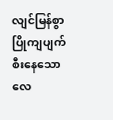လျင်မြန်စွာ ပြိုကျပျက်စီးနေသော လေ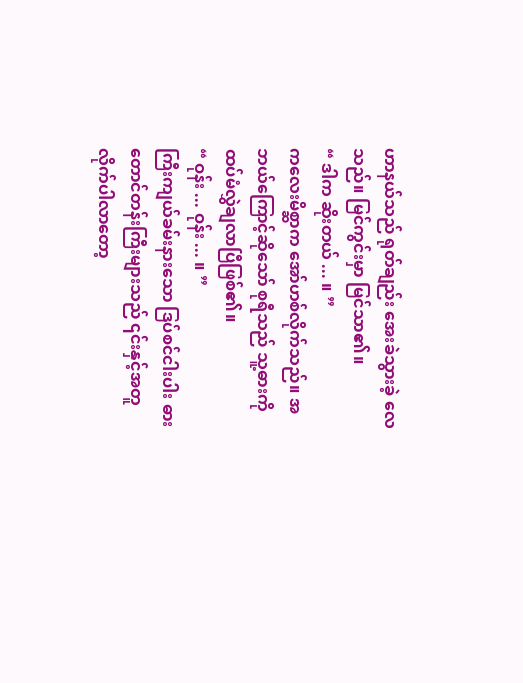ဟာနယ်သည် ရုတ်ချည်း အေးခဲသွားခဲ့ လေသည်။ မြင်ကွင်းမှာ မြင်သာ၏။
“ ဒါက ဆိုးတယ် ... ။ ”
ကလေးမိစ္ဆာက အော်ဟစ်လိုက်သည်။ အဘယ်ကြောင့်ဆိုသော် စုရီသည် သူ့ဓားကို ထပ်မံလွှဲချလာပြီဖြစ်၏။
“ ဝုန်း ... ဝုန်း ... ။ ”
ကြီးကျယ်ခမ်းနားသော ဒြပ်စင်ငါးပါး ဓားတောင်တန်းကြီးများသည် ၎င်းနှင့်အတူ လိုက်ပါလာတော့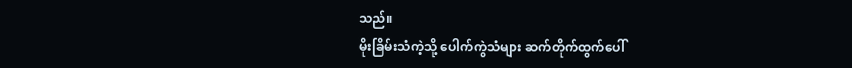သည်။
မိုးခြိမ်းသံကဲ့သို့ ပေါက်ကွဲသံများ ဆက်တိုက်ထွက်ပေါ်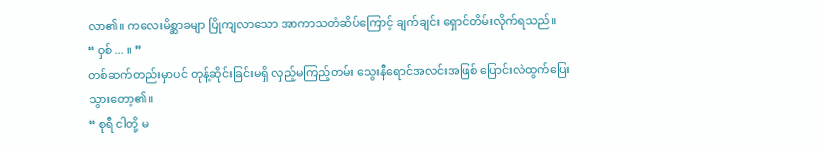လာ၏။ ကလေးမိစ္ဆာခမျာ ပြိုကျလာသော အာကာသတံဆိပ်ကြောင့် ချက်ချင်း ရှောင်တိမ်းလိုက်ရသည်။
“ ဝှစ် ... ။ ”
တစ်ဆက်တည်းမှာပင် တုန့်ဆိုင်းခြင်းမရှိ လှည့်မကြည့်တမ်း သွေးနီရောင်အလင်းအဖြစ် ပြောင်းလဲထွက်ပြေးသွားတော့၏။
“ စုရီ ငါတို့ မ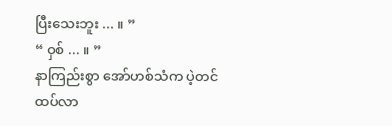ပြီးသေးဘူး ... ။ ”
“ ဝှစ် ... ။ ”
နာကြည်းစွာ အော်ဟစ်သံက ပဲ့တင်ထပ်လာ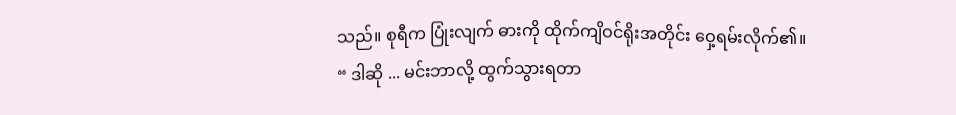သည်။ စုရီက ပြုံးလျက် ဓားကို ထိုက်ကျိဝင်ရိုးအတိုင်း ဝှေ့ရမ်းလိုက်၏။
“ ဒါဆို ... မင်းဘာလို့ ထွက်သွားရတာ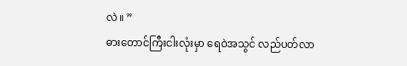လဲ။ ”
ဓားတောင်ကြီးငါးလုံးမှာ ရေဝဲအသွင် လည်ပတ်လာ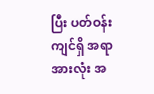ပြီး ပတ်ဝန်းကျင်ရှိ အရာအားလုံး အ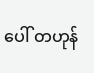ပေါ် တဟုန်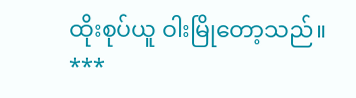ထိုးစုပ်ယူ ဝါးမြိုတော့သည်။
***